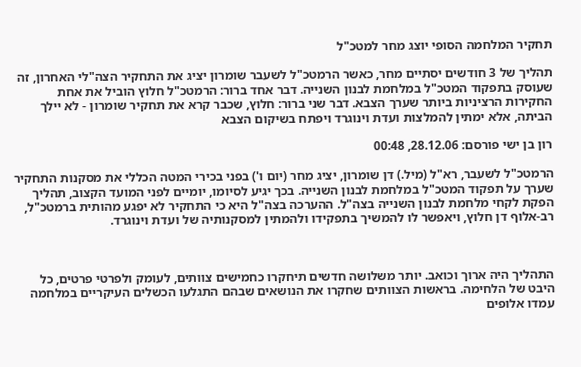תחקיר המלחמה הסופי יוצג מחר למטכ"ל

תהליך של 3 חודשים יסתיים מחר, כאשר הרמטכ"ל לשעבר שומרון יציג את התחקיר הצה"לי האחרון, זה שעוסק בתפקוד המטכ"ל במלחמת לבנון השנייה. דבר אחד ברור: הרמטכ"ל חלוץ הוביל את אחת החקירות הרציניות ביותר שערך הצבא. דבר שני ברור: חלוץ, שכבר קרא את תחקיר שומרון - לא יילך הביתה, אלא ימתין להמלצות ועדת וינוגרד ויפתח בשיקום הצבא

רון בן ישי פורסם: 28.12.06, 00:48

הרמטכ"ל לשעבר, רא"ל (מיל.) דן שומרון, יציג מחר (יום ו') בפני בכירי המטה הכללי את מסקנות התחקיר שערך על תפקוד המטכ"ל במלחמת לבנון השנייה. בכך יגיע לסיומו, יומיים לפני המועד הקצוב, תהליך הפקת לקחי מלחמת לבנון השנייה בצה"ל. ההערכה בצה"ל היא כי התחקיר לא יפגע מהותית ברמטכ"ל, רב-אלוף דן חלוץ, ויאפשר לו להמשיך בתפקידו ולהמתין למסקנותיה של ועדת וינוגרד.



התהליך היה ארוך וכואב. יותר משלושה חדשים תיחקרו כחמישים צוותים, לעומק ולפרטי פרטים, כל היבט של הלחימה. בראשות הצוותים שחקרו את הנושאים שבהם התגלעו הכשלים העיקריים במלחמה עמדו אלופים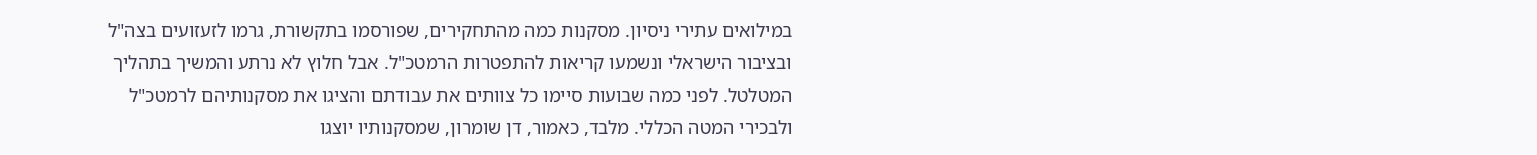במילואים עתירי ניסיון. מסקנות כמה מהתחקירים, שפורסמו בתקשורת, גרמו לזעזועים בצה"ל ובציבור הישראלי ונשמעו קריאות להתפטרות הרמטכ"ל. אבל חלוץ לא נרתע והמשיך בתהליך המטלטל. לפני כמה שבועות סיימו כל צוותים את עבודתם והציגו את מסקנותיהם לרמטכ"ל ולבכירי המטה הכללי. מלבד, כאמור, דן שומרון, שמסקנותיו יוצגו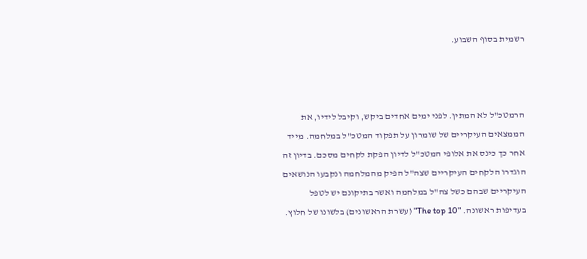רשמית בסוף השבוע.



הרמטכ"ל לא המתין. לפני ימים אחדים ביקש, וקיבל לידיו, את הממצאים העיקריים של שומרון על תפקוד המטכ"ל במלחמה. מייד אחר כך כינס את אלופי המטכ"ל לדיון הפקת לקחים מסכם. בדיון זה הוגדרו הלקחים העיקריים שצה"ל הפיק מהמלחמה ונקבעו הנושאים העיקריים שבהם כשל צה"ל במלחמה ואשר בתיקונם יש לטפל בעדיפות ראשונה. "The top 10" (עשרת הראשונים) בלשונו של חלוץ.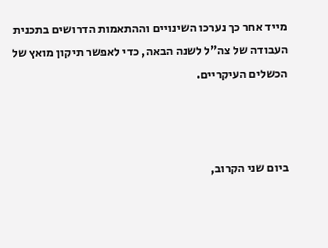מייד אחר כך נערכו השינויים וההתאמות הדרושים בתכנית העבודה של צה"ל לשנה הבאה, כדי לאפשר תיקון מואץ של הכשלים העיקריים.



ביום שני הקרוב,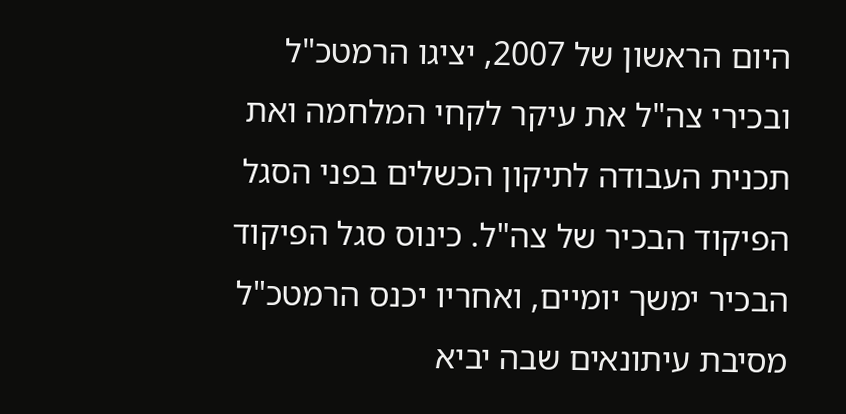היום הראשון של 2007, יציגו הרמטכ"ל ובכירי צה"ל את עיקר לקחי המלחמה ואת תכנית העבודה לתיקון הכשלים בפני הסגל הפיקוד הבכיר של צה"ל. כינוס סגל הפיקוד הבכיר ימשך יומיים, ואחריו יכנס הרמטכ"ל מסיבת עיתונאים שבה יביא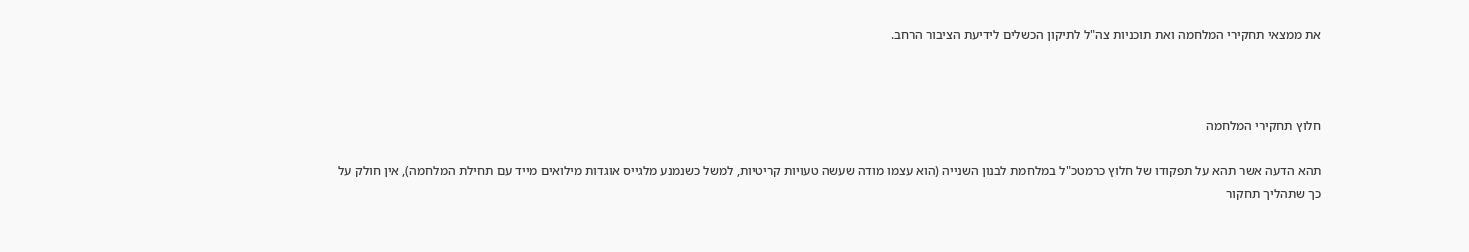את ממצאי תחקירי המלחמה ואת תוכניות צה"ל לתיקון הכשלים לידיעת הציבור הרחב.



חלוץ תחקירי המלחמה

תהא הדעה אשר תהא על תפקודו של חלוץ כרמטכ"ל במלחמת לבנון השנייה (הוא עצמו מודה שעשה טעויות קריטיות, למשל כשנמנע מלגייס אוגדות מילואים מייד עם תחילת המלחמה), אין חולק על כך שתהליך תחקור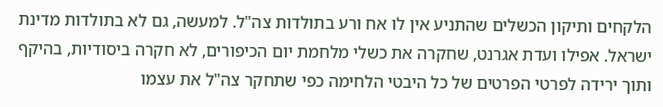הלקחים ותיקון הכשלים שהתניע אין לו אח ורע בתולדות צה"ל. למעשה, גם לא בתולדות מדינת ישראל. אפילו ועדת אגרנט, שחקרה את כשלי מלחמת יום הכיפורים, לא חקרה ביסודיות, בהיקף ותוך ירידה לפרטי הפרטים של כל היבטי הלחימה כפי שתחקר צה"ל את עצמו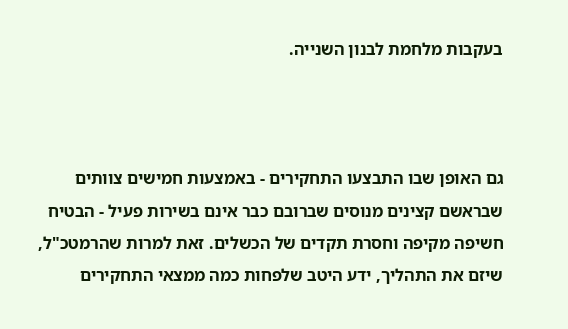בעקבות מלחמת לבנון השנייה.



גם האופן שבו התבצעו התחקירים - באמצעות חמישים צוותים שבראשם קצינים מנוסים שברובם כבר אינם בשירות פעיל - הבטיח חשיפה מקיפה וחסרת תקדים של הכשלים. זאת למרות שהרמטכ"ל, שיזם את התהליך, ידע היטב שלפחות כמה ממצאי התחקירים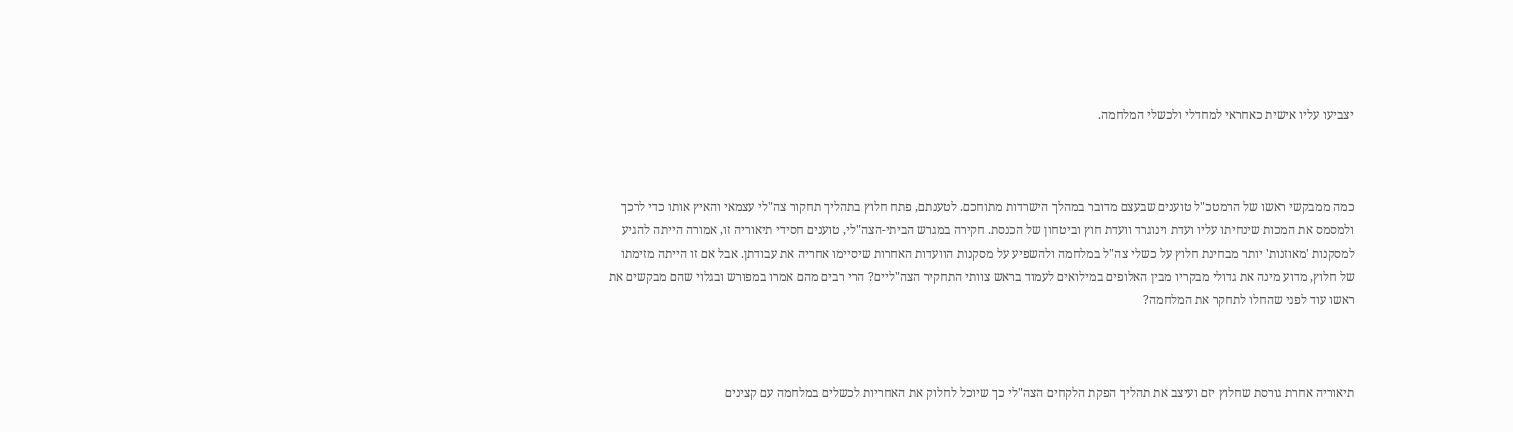יצביעו עליו אישית כאחראי למחדלי ולכשלי המלחמה.



כמה ממבקשי ראשו של הרמטכ"ל טוענים שבעצם מדובר במהלך הישרדות מתוחכם. לטענתם, פתח חלוץ בתהליך תחקור צה"לי עצמאי והאיץ אותו כדי לרכך ולמסמס את המכות שינחיתו עליו ועדת וינוגרד וועדת חוץ וביטחון של הכנסת. חקירה במגרש הביתי-הצה"לי, טוענים חסידי תיאוריה זו, אמורה הייתה להגיע למסקנות 'מאוזנות' יותר מבחינת חלוץ על כשלי צה"ל במלחמה ולהשפיע על מסקנות הוועדות האחרות שיסיימו אחריה את עבודתן. אבל אם זו הייתה מזימתו של חלוץ, מדוע מינה את גדולי מבקריו מבין האלופים במילואים לעמוד בראש צוותי התחקיר הצה"ליים? הרי רבים מהם אמרו במפורש ובגלוי שהם מבקשים את ראשו עוד לפני שהחלו לתחקר את המלחמה?



תיאוריה אחרת גורסת שחלוץ יזם ועיצב את תהליך הפקת הלקחים הצה"לי כך שיוכל לחלוק את האחריות לכשלים במלחמה עם קצינים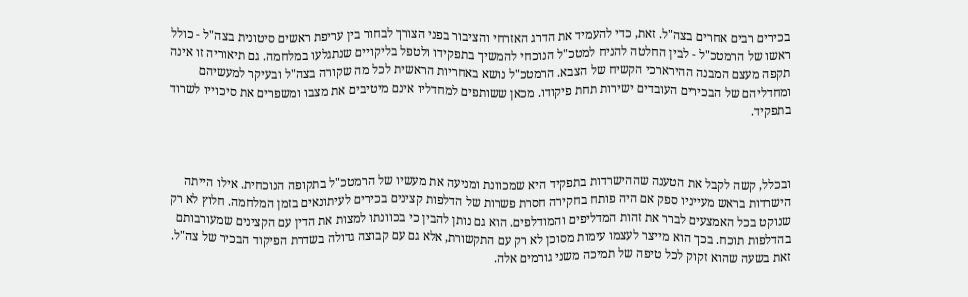בכירים רבים אחרים בצה"ל. זאת, כדי להעמיד את הדרג האזרחי והציבור בפני הצורך לבחור בין עריפת ראשים סיטונית בצה"ל - כולל ראשו של הרמטכ"ל - לבין החלטה להניח למטכ"ל הנוכחי להמשיך בתפקידו ולטפל בליקויים שנתגלעו במלחמה. גם תיאוריה זו אינה תקפה מעצם המבנה ההירארכי הקשיח של הצבא. הרמטכ"ל נושא באחריות הראשית לכל מה שקורה בצה"ל ובעיקר למעשיהם ומחדליהם של הבכירים העובדים ישירות תחת פיקודו. מכאן ששותפים למחדליו אינם מיטיבים את מצבו ומשפרים את סיכוייו לשרוד בתפקיד.



ובכלל, קשה לקבל את הטענה שההישרדות בתפקיד היא שמכוונת ומניעה את מעשיו של הרמטכ"ל בתקופה הנוכחית. אילו הייתה הישרדות בראש מעייניו ספק אם היה פותח בחקירה חסרת פשרות של הדלפות קצינים בכירים לעיתונאים בזמן המלחמה. חלוץ לא רק שנוקט בכל האמצעים לברר את זהות המדליפים והמודלפים. הוא גם נותן להבין כי בכוונתו למצות את הדין עם הקצינים שמעורבותם בהדלפות תוכח. בכך הוא מייצר לעצמו עימות מסוכן לא רק עם התקשורת, אלא גם עם קבוצה גדולה בשדרת הפיקוד הבכיר של צה"ל. זאת בשעה שהוא זקוק לכל טיפה של תמיכה משני גורמים אלה.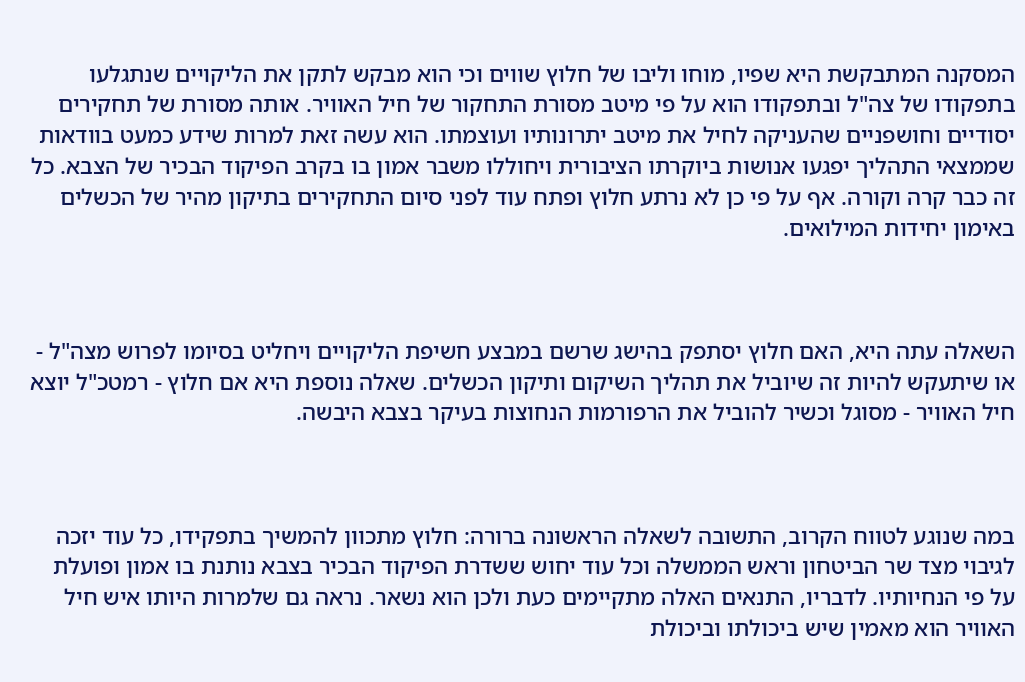המסקנה המתבקשת היא שפיו, מוחו וליבו של חלוץ שווים וכי הוא מבקש לתקן את הליקויים שנתגלעו בתפקודו של צה"ל ובתפקודו הוא על פי מיטב מסורת התחקור של חיל האוויר. אותה מסורת של תחקירים יסודיים וחושפניים שהעניקה לחיל את מיטב יתרונותיו ועוצמתו. הוא עשה זאת למרות שידע כמעט בוודאות שממצאי התהליך יפגעו אנושות ביוקרתו הציבורית ויחוללו משבר אמון בו בקרב הפיקוד הבכיר של הצבא. כל זה כבר קרה וקורה. אף על פי כן לא נרתע חלוץ ופתח עוד לפני סיום התחקירים בתיקון מהיר של הכשלים באימון יחידות המילואים.



השאלה עתה היא, האם חלוץ יסתפק בהישג שרשם במבצע חשיפת הליקויים ויחליט בסיומו לפרוש מצה"ל - או שיתעקש להיות זה שיוביל את תהליך השיקום ותיקון הכשלים. שאלה נוספת היא אם חלוץ - רמטכ"ל יוצא חיל האוויר - מסוגל וכשיר להוביל את הרפורמות הנחוצות בעיקר בצבא היבשה.



במה שנוגע לטווח הקרוב, התשובה לשאלה הראשונה ברורה: חלוץ מתכוון להמשיך בתפקידו, כל עוד יזכה לגיבוי מצד שר הביטחון וראש הממשלה וכל עוד יחוש ששדרת הפיקוד הבכיר בצבא נותנת בו אמון ופועלת על פי הנחיותיו. לדבריו, התנאים האלה מתקיימים כעת ולכן הוא נשאר. נראה גם שלמרות היותו איש חיל האוויר הוא מאמין שיש ביכולתו וביכולת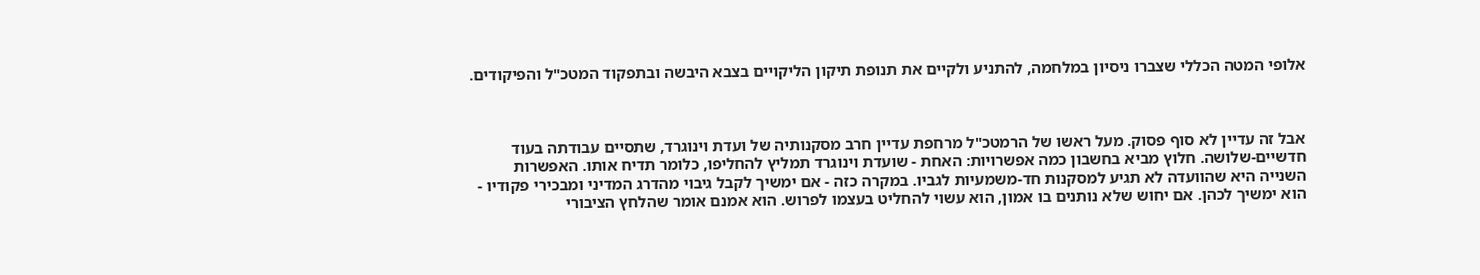אלופי המטה הכללי שצברו ניסיון במלחמה, להתניע ולקיים את תנופת תיקון הליקויים בצבא היבשה ובתפקוד המטכ"ל והפיקודים.



אבל זה עדיין לא סוף פסוק. מעל ראשו של הרמטכ"ל מרחפת עדיין חרב מסקנותיה של ועדת וינוגרד, שתסיים עבודתה בעוד חדשיים-שלושה. חלוץ מביא בחשבון כמה אפשרויות: האחת - שועדת וינוגרד תמליץ להחליפו, כלומר תדיח אותו. האפשרות השנייה היא שהוועדה לא תגיע למסקנות חד-משמעיות לגביו. במקרה כזה - אם ימשיך לקבל גיבוי מהדרג המדיני ומבכירי פקודיו - הוא ימשיך לכהן. אם יחוש שלא נותנים בו אמון, הוא עשוי להחליט בעצמו לפרוש. הוא אמנם אומר שהלחץ הציבורי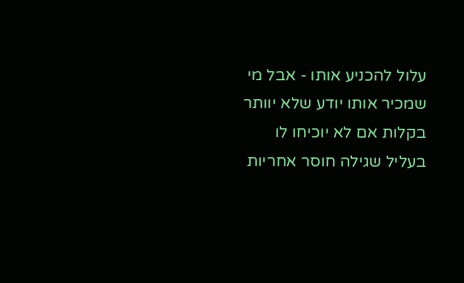עלול להכניע אותו - אבל מי שמכיר אותו יודע שלא יוותר בקלות אם לא יוכיחו לו בעליל שגילה חוסר אחריות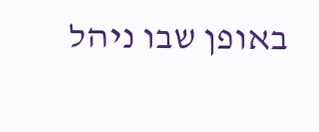באופן שבו ניהל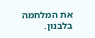את המלחמה בלבנון.